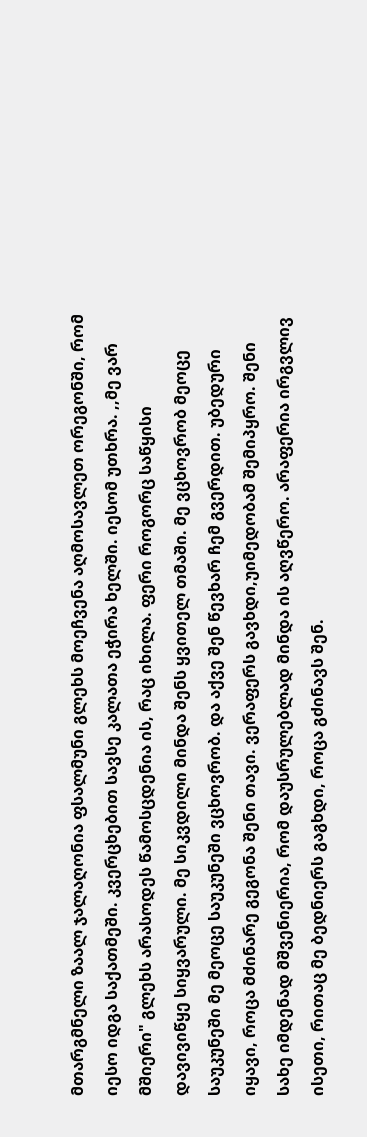მთარგმნელი ზაალ ჯალაღონია ფსალმუნი გლეხს მოეჩვენა აღმოსავლეთ ორეგონში, რომ იესო იდგა საქათმეში. კვერცხებით სავსე კალათა ეჭირა ხელში. იესომ უთხრა. ,,მე ვარ მშიერი" გლეხს არასოდეს წამოსცდენია ის, რაც იხილა. ფერი როგორც საწყისი დავივიწყე სიყვარული. მე სიკვდილი მინდა შენს ყვითელ თმაში. მე ვცხოვრობ მეოცე საუკუნეში მე მეოცე საუკუნეში ვცხოვრობ. და აქვე შენ წევხარ ჩემ გვერდით. უბედური იყავი, როცა მძინარე გეგონა შენი თავი. ვერაფერს გავხდი,უიმედობამ შემიპყრო. შენი სახე იმდენად მშვენიერია, რომ დაუსრულებლად მინდა ის აღვწერო. არაფერია ირგვლივ ისეთი, რითაც მე ბედნიერს გაგხდი, როცა გძინავს შენ.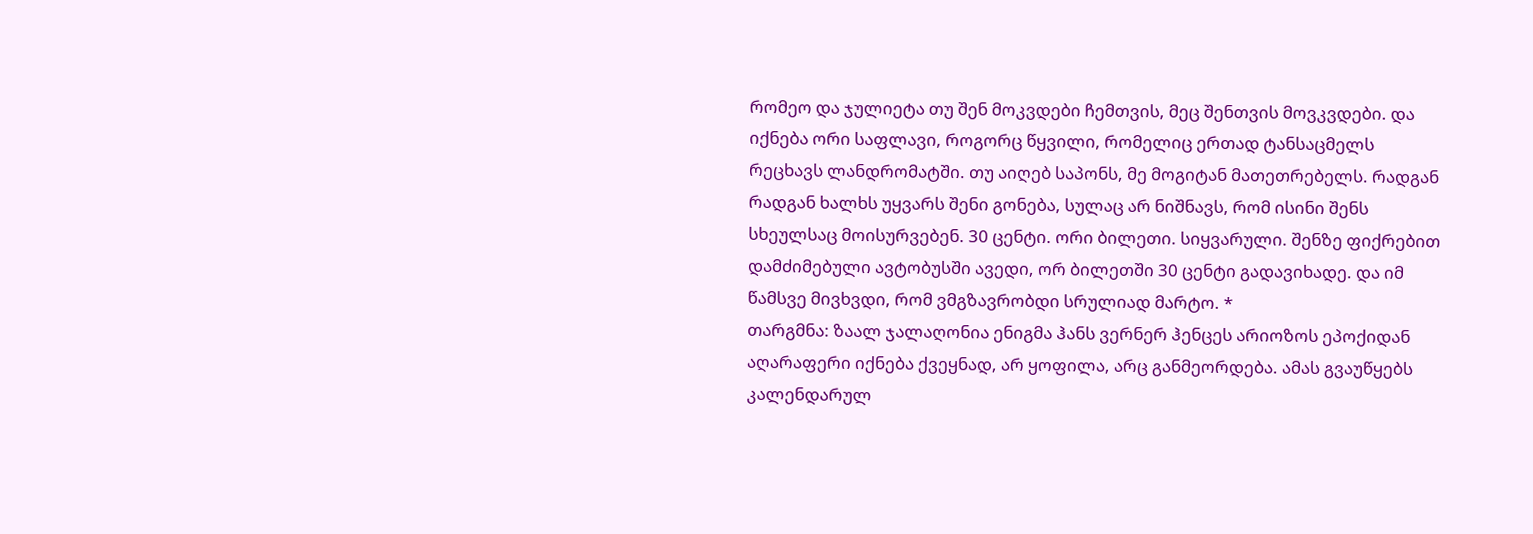რომეო და ჯულიეტა თუ შენ მოკვდები ჩემთვის, მეც შენთვის მოვკვდები. და იქნება ორი საფლავი, როგორც წყვილი, რომელიც ერთად ტანსაცმელს რეცხავს ლანდრომატში. თუ აიღებ საპონს, მე მოგიტან მათეთრებელს. რადგან რადგან ხალხს უყვარს შენი გონება, სულაც არ ნიშნავს, რომ ისინი შენს სხეულსაც მოისურვებენ. 30 ცენტი. ორი ბილეთი. სიყვარული. შენზე ფიქრებით დამძიმებული ავტობუსში ავედი, ორ ბილეთში 30 ცენტი გადავიხადე. და იმ წამსვე მივხვდი, რომ ვმგზავრობდი სრულიად მარტო. *
თარგმნა: ზაალ ჯალაღონია ენიგმა ჰანს ვერნერ ჰენცეს არიოზოს ეპოქიდან აღარაფერი იქნება ქვეყნად, არ ყოფილა, არც განმეორდება. ამას გვაუწყებს კალენდარულ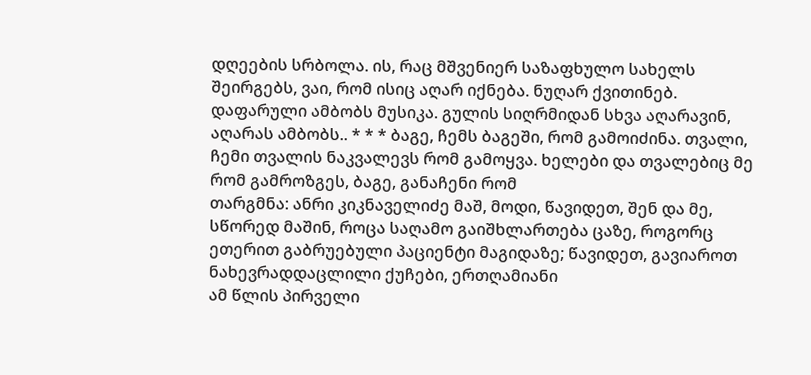დღეების სრბოლა. ის, რაც მშვენიერ საზაფხულო სახელს შეირგებს, ვაი, რომ ისიც აღარ იქნება. ნუღარ ქვითინებ. დაფარული ამბობს მუსიკა. გულის სიღრმიდან სხვა აღარავინ, აღარას ამბობს.. * * * ბაგე, ჩემს ბაგეში, რომ გამოიძინა. თვალი, ჩემი თვალის ნაკვალევს რომ გამოყვა. ხელები და თვალებიც მე რომ გამროზგეს, ბაგე, განაჩენი რომ
თარგმნა: ანრი კიკნაველიძე მაშ, მოდი, წავიდეთ, შენ და მე, სწორედ მაშინ, როცა საღამო გაიშხლართება ცაზე, როგორც ეთერით გაბრუებული პაციენტი მაგიდაზე; წავიდეთ, გავიაროთ ნახევრადდაცლილი ქუჩები, ერთღამიანი
ამ წლის პირველი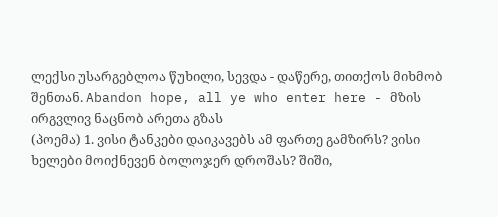ლექსი უსარგებლოა წუხილი, სევდა - დაწერე, თითქოს მიხმობ შენთან. Abandon hope, all ye who enter here - მზის ირგვლივ ნაცნობ არეთა გზას
(პოემა) 1. ვისი ტანკები დაიკავებს ამ ფართე გამზირს? ვისი ხელები მოიქნევენ ბოლოჯერ დროშას? შიში,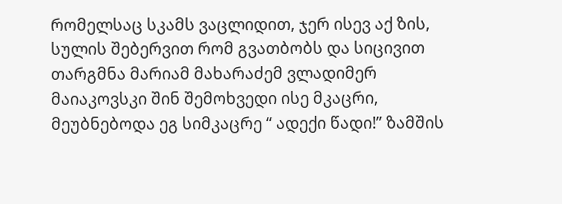რომელსაც სკამს ვაცლიდით, ჯერ ისევ აქ ზის, სულის შებერვით რომ გვათბობს და სიცივით
თარგმნა მარიამ მახარაძემ ვლადიმერ მაიაკოვსკი შინ შემოხვედი ისე მკაცრი, მეუბნებოდა ეგ სიმკაცრე “ ადექი წადი!” ზამშის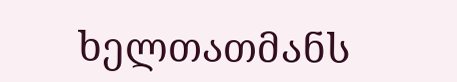ხელთათმანს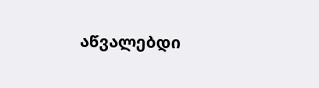აწვალებდი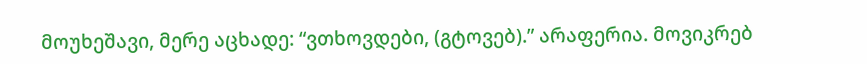მოუხეშავი, მერე აცხადე: “ვთხოვდები, (გტოვებ).” არაფერია. მოვიკრებ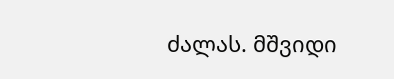ძალას. მშვიდი